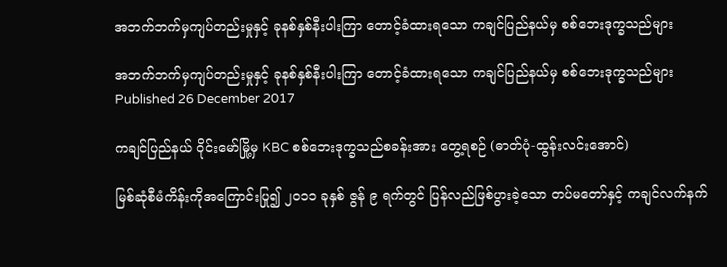အဘက်ဘက်မှကျပ်တည်းမှုနှင့် ခုနစ်နှစ်နီးပါးကြာ တောင့်ခံထားရသော ကချင်ပြည်နယ်မှ စစ်ဘေးဒုက္ခသည်များ

အဘက်ဘက်မှကျပ်တည်းမှုနှင့် ခုနစ်နှစ်နီးပါးကြာ တောင့်ခံထားရသော ကချင်ပြည်နယ်မှ စစ်ဘေးဒုက္ခသည်များ
Published 26 December 2017

ကချင်ပြည်နယ် ဝိုင်းမော်မြို့မှ KBC စစ်ဘေးဒုက္ခသည်စခန်းအား တွေ့ရစဉ် (ဓာတ်ပုံ-ထွန်းလင်းအောင်)

မြစ်ဆုံစီမံကိန်းကိုအကြောင်းပြု၍ ၂၀၁၁ ခုနှစ် ဇွန် ၉ ရက်တွင် ပြန်လည်ဖြစ်ပွားခဲ့သော တပ်မတော်နှင့် ကချင်လက်နက်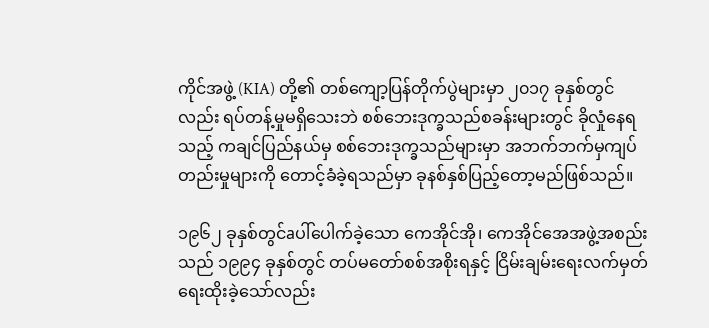ကိုင်အဖွဲ့ (KIA) တို့၏ တစ်ကျော့ပြန်တိုက်ပွဲများမှာ ၂၀၁၇ ခုနှစ်တွင်လည်း ရပ်တန့်မှုမရှိသေးဘဲ စစ်ဘေးဒုက္ခသည်စခန်းများတွင် ခိုလှုံနေရသည့် ကချင်ပြည်နယ်မှ စစ်ဘေးဒုက္ခသည်များမှာ အဘက်ဘက်မှကျပ်တည်းမှုများကို တောင့်ခံခဲ့ရသည်မှာ ခုနစ်နှစ်ပြည့်တော့မည်ဖြစ်သည်။

၁၉၆၂ ခုနှစ်တွင်aပါ်ပေါက်ခဲ့သော ကေအိုင်အို၊ ကေအိုင်အေအဖွဲ့အစည်းသည် ၁၉၉၄ ခုနှစ်တွင် တပ်မတော်စစ်အစိုးရနှင့် ငြိမ်းချမ်းရေးလက်မှတ် ရေးထိုးခဲ့သော်လည်း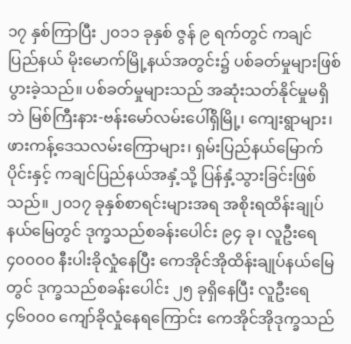၁၇ နှစ်ကြာပြီး ၂၀၁၁ ခုနှစ် ဇွန် ၉ ရက်တွင် ကချင်ပြည်နယ် မိုးမောက်မြို့နယ်အတွင်း၌ ပစ်ခတ်မှုများဖြစ်ပွားခဲ့သည်။ ပစ်ခတ်မှုများသည် အဆုံးသတ်နိုင်မှုမရှိဘဲ မြစ်ကြီးနား-ဗန်းမော်လမ်းပေါ်ရှိမြို့၊ ကျေးရွာများ၊ ဖားကန့်ဒေသလမ်းကြောများ၊ ရှမ်းပြည်နယ်မြောက်ပိုင်းနှင့် ကချင်ပြည်နယ်အနှံ့သို့ ပြန်နှံ့သွားခြင်းဖြစ်သည်။ ၂၀၁၇ ခုနှစ်စာရင်းများအရ အစိုးရထိန်းချုပ်နယ်မြေတွင် ဒုက္ခသည်စခန်းပေါင်း ၉၄ ခု၊ လူဦးရေ ၄၀၀၀၀ နီးပါးခိုလှုံနေပြီး ကေအိုင်အိုထိန်းချုပ်နယ်မြေတွင် ဒုက္ခသည်စခန်းပေါင်း ၂၅ ခုရှိနေပြီး လူဦးရေ ၄၆၀၀၀ ကျော်ခိုလှုံနေရကြောင်း ကေအိုင်အိုဒုက္ခသည်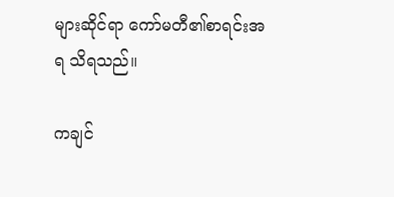များဆိုင်ရာ ကော်မတီ၏စာရင်းအရ သိရသည်။

ကချင်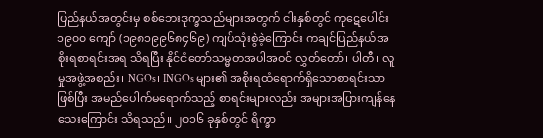ပြည်နယ်အတွင်းမှ စစ်ဘေးဒုက္ခသည်များအတွက် ငါးနှစ်တွင် ကုဋေပေါင်း ၁၉၀၀ ကျော် (၁၉၈၁၉၉၆၈၄၆၉) ကျပ်သုံးစွဲခဲ့ကြောင်း ကချင်ပြည်နယ်အစိုးရစာရင်းအရ သိရပြီး နိုင်ငံတော်သမ္မတအပါအဝင် လွှတ်တော်၊ ပါတီ၊ လူမှုအဖွဲ့အစည်း၊ NGOs၊ INGOs များ၏ အစိုးရထံရောက်ရှိသောစာရင်းသာဖြစ်ပြီး အမည်ပေါက်မရောက်သည့် စာရင်းများလည်း အများအပြားကျန်နေသေးကြောင်း သိရသည်။ ၂၀၁၆ ခုနှစ်တွင် ရိက္ခာ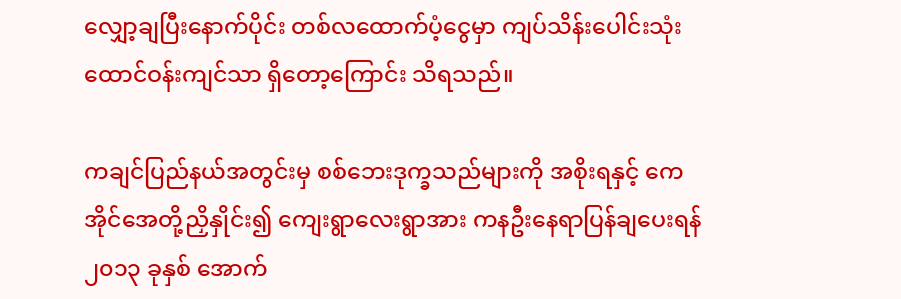လျှော့ချပြီးနောက်ပိုင်း တစ်လထောက်ပံ့ငွေမှာ ကျပ်သိန်းပေါင်းသုံးထောင်ဝန်းကျင်သာ ရှိတော့ကြောင်း သိရသည်။

ကချင်ပြည်နယ်အတွင်းမှ စစ်ဘေးဒုက္ခသည်များကို အစိုးရနှင့် ကေအိုင်အေတို့ညှိနှိုင်း၍ ကျေးရွာလေးရွာအား ကနဦးနေရာပြန်ချပေးရန် ၂၀၁၃ ခုနှစ် အောက်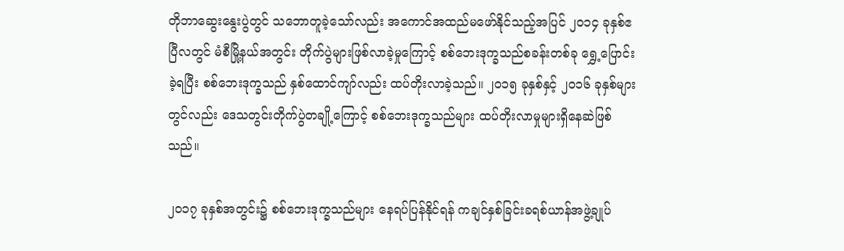တိုဘာဆွေးနွေးပွဲတွင် သဘောတူခဲ့သော်လည်း အကောင်အထည်မဖော်နိုင်သည့်အပြင် ၂၀၁၄ ခုနှစ်ဧပြီလတွင် မံစီမြို့နယ်အတွင်း တိုက်ပွဲများဖြစ်လာခဲ့မှုကြောင့် စစ်ဘေးဒုက္ခသည်စခန်းတစ်ခု ရွှေ့ပြောင်းခဲ့ရပြီး စစ်ဘေးဒုက္ခသည် နှစ်ထောင်ကျာ်လည်း ထပ်တိုးလာခဲ့သည်။ ၂၀၁၅ ခုနှစ်နှင့် ၂၀၁၆ ခုနှစ်များတွင်လည်း ဒေသတွင်းတိုက်ပွဲတချို့ကြောင့် စစ်ဘေးဒုက္ခသည်များ ထပ်တိုးလာမှုများရှိနေဆဲဖြစ်သည်။

၂၀၁၇ ခုနှစ်အတွင်း၌ စစ်ဘေးဒုက္ခသည်များ နေရပ်ပြန်နိုင်ရန် ကချင်နှစ်ခြင်းခရစ်ယာန်အဖွဲ့ချုပ်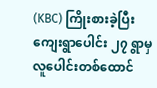(KBC) ကြိုးစားခဲ့ပြီး ကျေးရွာပေါင်း ၂၇ ရွာမှ လူပေါင်းတစ်ထောင်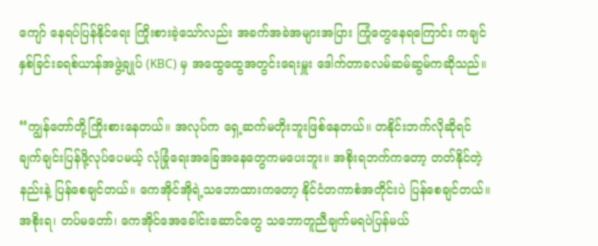ကျော် နေရပ်ပြန်နိုင်ရေး ကြိုးစားခဲ့သော်လည်း အခက်အခဲအများအပြား ကြုံတွေနေရကြောင်း ကချင်နှစ်ခြင်းခရစ်ယာန်အဖွဲ့ချုပ် (KBC) မှ အထွေထွေအတွင်းရေးမှူး ဒေါက်တာခလမ်ဆမ်ဆွမ်ကဆိုသည်။

“ကျွန်တော်တို့ကြိုးစားနေတယ်။ အလုပ်က ရှေ့ဆက်မတိုးဘူးဖြစ်နေတယ်။ တနိုင်းဘက်လိုဆိုရင် ချက်ချင်းပြန်ဖို့လုပ်ပေမယ့် လုံခြုံရေးအခြေအနေတွေကမပေးဘူး။ အစိုးရဘက်ကတော့ တတ်နိုင်တဲ့နည်းနဲ့ ပြန်စေချင်တယ်။ ကေအိုင်အိုရဲ့သဘောထားကတော့ နိုင်ငံတကာစံအတိုင်းပဲ ပြန်စေချင်တယ်။ အစိုးရ၊ တပ်မတော်၊ ကေအိုင်အေခေါင်းဆောင်တွေ သဘောတူညီချက်မရပဲပြန်မယ်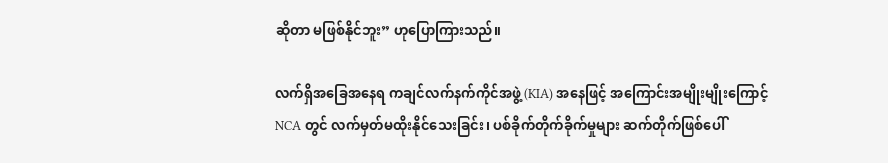ဆိုတာ မဖြစ်နိုင်ဘူး” ဟုပြောကြားသည်။

လက်ရှိအခြေအနေရ ကချင်လက်နက်ကိုင်အဖွဲ့ (KIA) အနေဖြင့် အကြောင်းအမျိုးမျိုးကြောင့် NCA တွင် လက်မှတ်မထိုးနိုင်သေးခြင်း၊ ပစ်ခိုက်တိုက်ခိုက်မှုများ ဆက်တိုက်ဖြစ်ပေါ်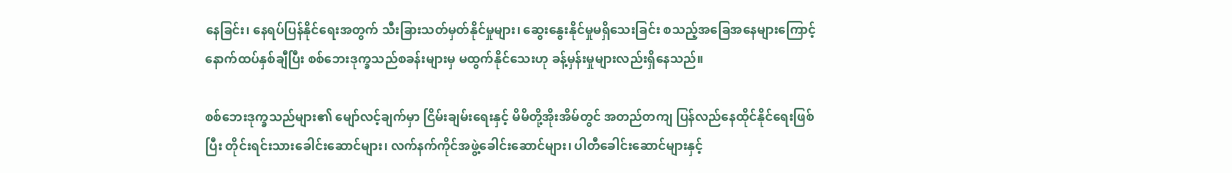နေခြင်း၊ နေရပ်ပြန်နိုင်ရေးအတွက် သီးခြားသတ်မှတ်နိုင်မှုများ၊ ဆွေးနွေးနိုင်မှုမရှိသေးခြင်း စသည့်အခြေအနေများကြောင့် နောက်ထပ်နှစ်ချီပြီး စစ်ဘေးဒုက္ခသည်စခန်းများမှ မထွက်နိုင်သေးဟု ခန့်မှန်းမှုများလည်းရှိနေသည်။

စစ်ဘေးဒုက္ခသည်များ၏ မျော်လင့်ချက်မှာ ငြိမ်းချမ်းရေးနှင့် မိမိတို့အိုးအိမ်တွင် အတည်တကျ ပြန်လည်နေထိုင်နိုင်ရေးဖြစ်ပြီး တိုင်းရင်းသားခေါင်းဆောင်များ၊ လက်နက်ကိုင်အဖွဲ့ခေါင်းဆောင်များ၊ ပါတီခေါင်းဆောင်များနှင့်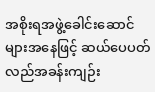အစိုးရအဖွဲ့ခေါင်းဆောင်များအနေဖြင့် ဆယ်ပေပတ်လည်အခန်းကျဉ်း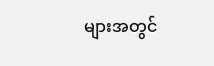များအတွင်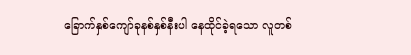ခြောက်နှစ်ကျော်ခုနစ်နှစ်နီးပါ နေထိုင်ခဲ့ရသော လူတစ်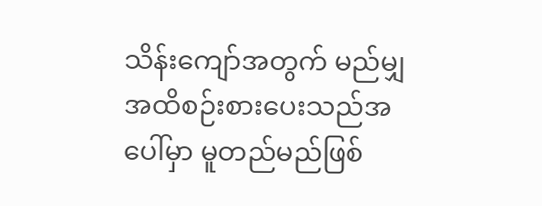သိန်းကျော်အတွက် မည်မျှအထိစဉ်းစားပေးသည်အပေါ်မှာ မူတည်မည်ဖြစ်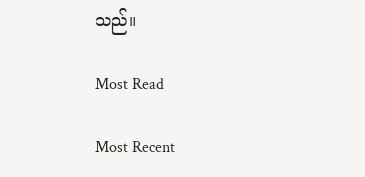သည်။

Most Read

Most Recent